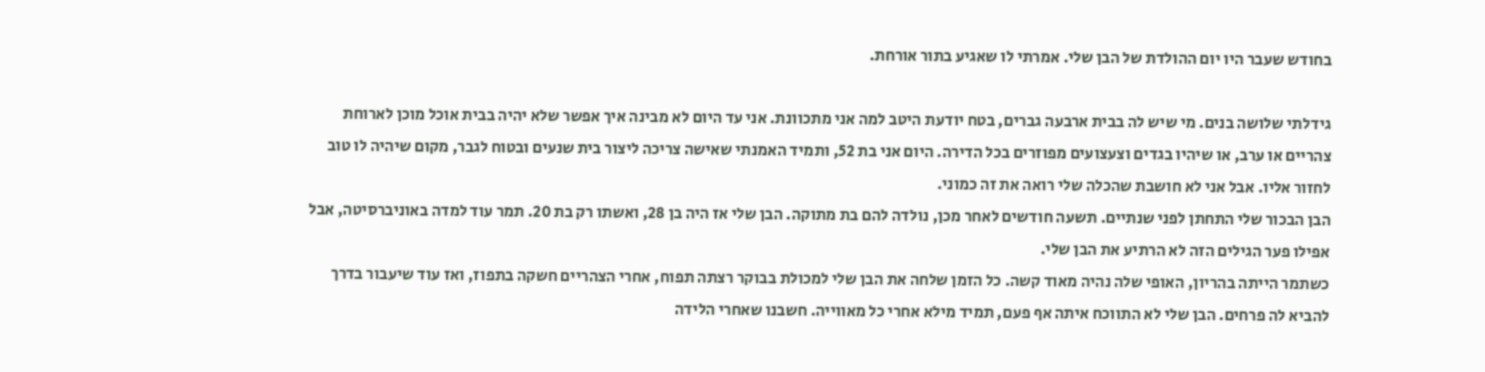בחודש שעבר היו יום ההולדת של הבן שלי. אמרתי לו שאגיע בתור אורחת.

גידלתי שלושה בנים. מי שיש לה בבית ארבעה גברים, בטח יודעת היטב למה אני מתכוונת. אני עד היום לא מבינה איך אפשר שלא יהיה בבית אוכל מוכן לארוחת צהריים או ערב, או שיהיו בגדים וצעצועים מפוזרים בכל הדירה. היום אני בת 52, ותמיד האמנתי שאישה צריכה ליצור בית שנעים ובטוח לגבר, מקום שיהיה לו טוב לחזור אליו. אבל אני לא חושבת שהכלה שלי רואה את זה כמוני.
הבן הבכור שלי התחתן לפני שנתיים. תשעה חודשים לאחר מכן, נולדה להם בת מתוקה. הבן שלי אז היה בן 28, ואשתו רק בת 20. תמר עוד למדה באוניברסיטה, אבל אפילו פער הגילים הזה לא הרתיע את הבן שלי.
כשתמר הייתה בהריון, האופי שלה נהיה מאוד קשה. כל הזמן שלחה את הבן שלי למכולת בבוקר רצתה תפוח, אחרי הצהריים חשקה בתפוז, ואז עוד שיעבור בדרך להביא לה פרחים. הבן שלי לא התווכח איתה אף פעם, תמיד מילא אחרי כל מאווייה. חשבנו שאחרי הלידה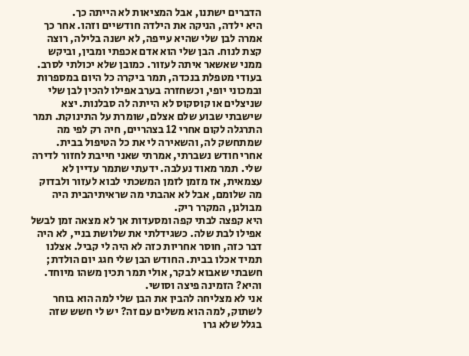הדברים ישתנו, אבל המציאות לא הייתה כך.
היא ילדה, הניקה את הילדה חודשיים וזהו. אחר כך אמרה לבן שלי שהיא עייפה, לא ישנה בלילה, רוצה קצת לנוח. הבן שלי הוא אדם אכפתי ומבין, וביקש ממני שאשאר איתה לעזור. כמובן שלא יכולתי לסרב.
בעודי מטפלת בנכדה, תמר ביקרה כל היום במספרות ובמכוני יופי, וכשחזרה בערב אפילו להכין לבן שלי שניצלים או קוסקוס לא הייתה לה סבלנות. יצא שישבתי שבוע שלם אצלם, שומרת על התינוקת. תמר התרגלה לקום אחרי 12 בצהריים, חיה רק לפי מה שמתחשק לה, והשאירה לי את כל הטיפול בבית.
אחרי חודש נשברתי, אמרתי שאני חייבת לחזור לדירה שלי. תמר מאוד נעלבה. ידעתי שתמר עדיין לא עצמאית, אז מזמן לזמן המשכתי לבוא לעזור ולבדוק מה שלומם, אבל לא אהבתי מה שראיתיהבית היה מבולגן, המקרר ריק.
היא קפצה לבתי קפה ומסעדות אך לא מצאה זמן לבשל אפילו לבת שלה. כשגידלתי את שלושת בניי, לא היה דבר כזה, חוסר אחריות כזה לא היה לי קביל. אצלנו תמיד אכלו בבית. החודש הבן שלי חגג יום הולדת; חשבתי שאבוא לבקר, אולי תמר תכין משהו מיוחד. והיא? הזמינה פיצה וסושי.
אני לא מצליחה להבין את הבן שלי למה הוא בוחר לשתוק, למה הוא משלים עם זה? יש לי חשש שזה בגלל שלא גרו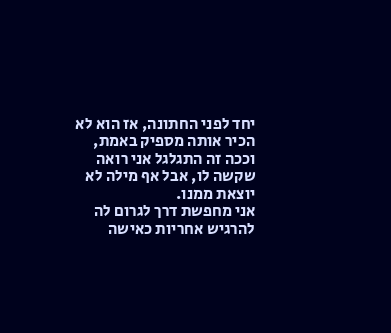יחד לפני החתונה, אז הוא לא הכיר אותה מספיק באמת, וככה זה התגלגל אני רואה שקשה לו, אבל אף מילה לא יוצאת ממנו.
אני מחפשת דרך לגרום לה להרגיש אחריות כאישה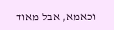וכאמא, אבל מאוד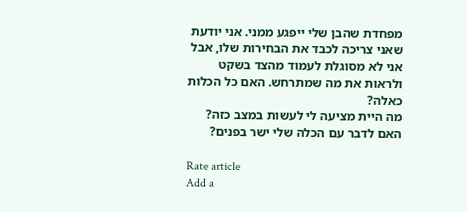מפחדת שהבן שלי ייפגע ממני. אני יודעת שאני צריכה לכבד את הבחירות שלו, אבל אני לא מסוגלת לעמוד מהצד בשקט ולראות את מה שמתרחש. האם כל הכלות כאלה?
מה היית מציעה לי לעשות במצב כזה? האם לדבר עם הכלה שלי ישר בפנים?

Rate article
Add a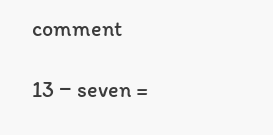comment

13 − seven =